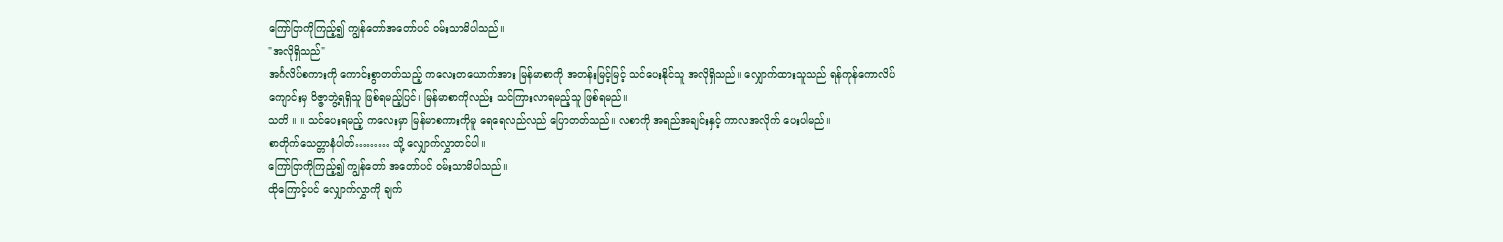ကြော်ငြာကိုကြည့်၍ ကျွန်တော်အတော်ပင် ဝမ်းသာမိပါသည်။
"အလိုရှိသည်"
အင်္ဂလိပ်စကားကို ကောင်းစွာတတ်သည့် ကလေးတယောက်အား မြန်မာစာကို အတန်းမြင့်မြင့် သင်ပေးနိုင်သူ အလိုရှိသည်။ လျှောက်ထားသူသည် ရန်ကုန်ကောလိပ်ကျောင်းမှ ဝိဇ္ဇာဘွဲ့ရရှိသူ ဖြစ်ရမည့်ပြင်၊ မြန်မာစာကိုလည်း သင်ကြားလာရမည့်သူ ဖြစ်ရမည်။
သတိ ။ ။ သင်ပေးရမည့် ကလေးမှာ မြန်မာစကားကိုမူ ရေရေလည်လည် ပြောတတ်သည်။ လစာကို အရည်အချင်းနှင့် ကာလအလိုက် ပေးပါမည်။
စာတိုက်သေတ္တာနံပါတ်……… သို့ လျှောက်လွှာတင်ပါ။
ကြော်ငြာကိုကြည့်၍ ကျွန်တော် အတော်ပင် ဝမ်းသာမိပါသည်။
ထိုကြောင့်ပင် လျှောက်လွှာကို ချက်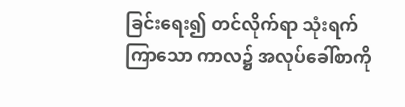ခြင်းရေး၍ တင်လိုက်ရာ သုံးရက်ကြာသော ကာလ၌ အလုပ်ခေါ်စာကို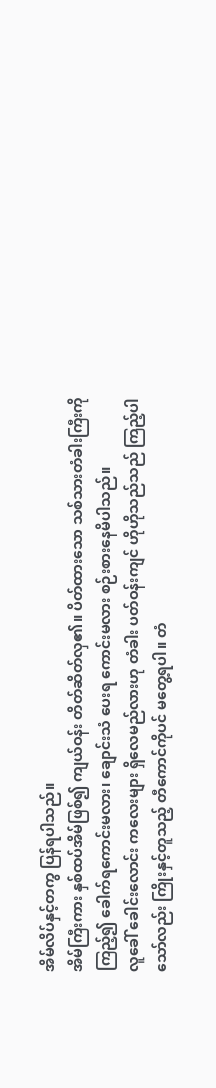အိမ်လိပ်နှင့်တကွ ပြန်ရပါသည်။
အိမ်ကြီးကား နှစ်ထပ်အိမ်ဖြစ်၍ ကျယ်ဝန်း တိတ်ဆိတ်လှ၏။ ပိတ်ထားသော သစ်သားတံခါးကြီးကို ကြည့်၍ ခေါက်ရကောင်းမလား၊ ချောင်းသံ ပေးရ ကောင်းမလား စဉ်းစားနေမိပါသည်။
လူခေါ် ခေါင်းလောင်း ကလေးများ ရှိလေမည်လားဟု တံခါး ပတ်ဝန်းကျင် ဟိုဟိုသည်သည် ကြည့်ပါသော်လည်း ကြိုးနှင့်တူသည့် တီကောင်ကိုပင် မတွေ့ရပါ။ တံ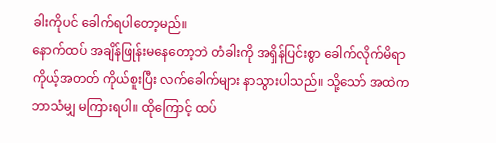ခါးကိုပင် ခေါက်ရပါတော့မည်။
နောက်ထပ် အချိန်ဖြုန်းမနေတော့ဘဲ တံခါးကို အရှိန်ပြင်းစွာ ခေါက်လိုက်မိရာ ကိုယ့်အတတ် ကိုယ်စူးပြီး လက်ခေါက်များ နာသွားပါသည်။ သို့သော် အထဲက ဘာသံမျှ မကြားရပါ။ ထိုကြောင့် ထပ်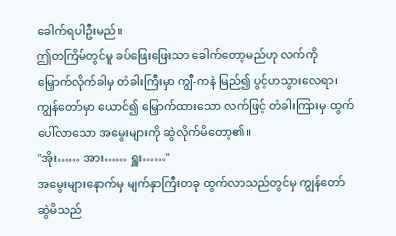ခေါက်ရပါဦးမည်။
ဤတကြိမ်တွင်မူ ခပ်ဖြေးဖြေးသာ ခေါက်တော့မည်ဟု လက်ကို မြှောက်လိုက်ခါမှ တံခါးကြီးမှာ ကျွီ-ကနဲ မြည်၍ ပွင့်ဟသွားလေရာ၊ ကျွန်တော်မှာ ယောင်၍ မြှောက်ထားသော လက်ဖြင့် တံခါးကြားမှ ထွက်ပေါ်လာသော အမွေးများကို ဆွဲလိုက်မိတော့၏။
"အိုး…… အား…… ရှူး……"
အမွေးများနောက်မှ မျက်နှာကြီးတခု ထွက်လာသည်တွင်မှ ကျွန်တော်ဆွဲမိသည်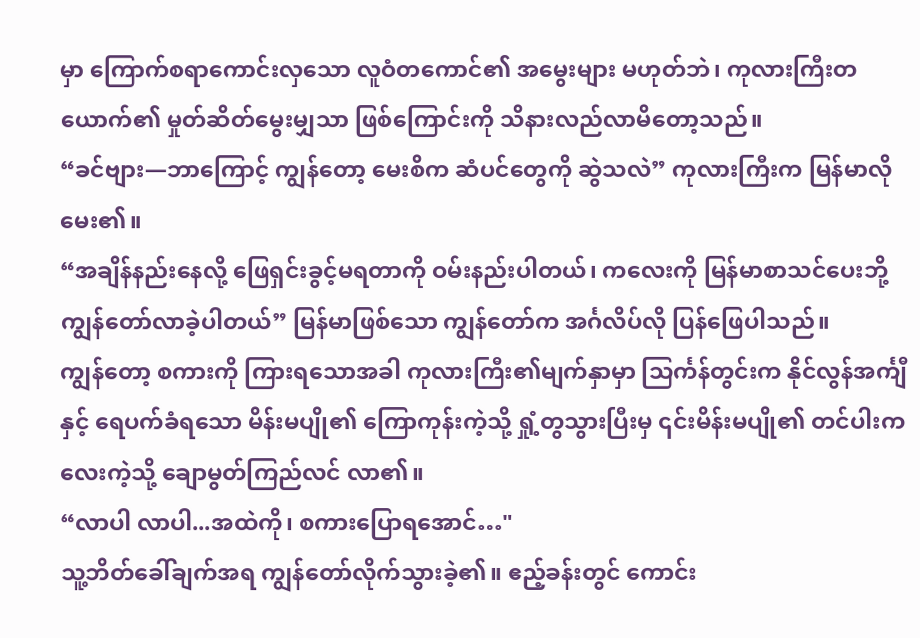မှာ ကြောက်စရာကောင်းလှသော လူဝံတကောင်၏ အမွေးများ မဟုတ်ဘဲ၊ ကုလားကြီးတယောက်၏ မှုတ်ဆိတ်မွေးမျှသာ ဖြစ်ကြောင်းကို သိနားလည်လာမိတော့သည်။
“ခင်ဗျား—ဘာကြောင့် ကျွန်တော့ မေးစိက ဆံပင်တွေကို ဆွဲသလဲ” ကုလားကြီးက မြန်မာလိုမေး၏။
“အချိန်နည်းနေလို့ ဖြေရှင်းခွင့်မရတာကို ဝမ်းနည်းပါတယ်၊ ကလေးကို မြန်မာစာသင်ပေးဘို့ ကျွန်တော်လာခဲ့ပါတယ်” မြန်မာဖြစ်သော ကျွန်တော်က အင်္ဂလိပ်လို ပြန်ဖြေပါသည်။
ကျွန်တော့ စကားကို ကြားရသောအခါ ကုလားကြီး၏မျက်နှာမှာ သြင်္ကန်တွင်းက နိုင်လွန်အင်္ကျီနှင့် ရေပက်ခံရသော မိန်းမပျို၏ ကြောကုန်းကဲ့သို့ ရှုံ့တွသွားပြီးမှ ၎င်းမိန်းမပျို၏ တင်ပါးကလေးကဲ့သို့ ချောမွတ်ကြည်လင် လာ၏။
“လာပါ လာပါ...အထဲကို၊ စကားပြောရအောင်…"
သူ့ဘိတ်ခေါ်ချက်အရ ကျွန်တော်လိုက်သွားခဲ့၏။ ဧည့်ခန်းတွင် ကောင်း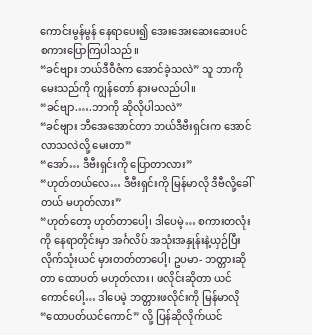ကောင်းမွန်မွန် နေရာပေး၍ အေးအေးဆေးဆေးပင် စကားပြောကြပါသည်။
“ခင်ဗျား ဘယ်ဒီဝီဇံက အောင်ခဲ့သလဲ” သူ ဘာကိုမေးသည်ကို ကျွန်တော် နားမလည်ပါ။
“ခင်ဗျာ.….ဘာကို ဆိုလိုပါသလဲ”
“ခင်ဗျား ဘီအေအောင်တာ ဘယ်ဒီဗီးရှင်းက အောင်လာသလဲလို့ မေးတာ”
“အော်… ဒီဗီးရှင်းကို ပြောတာလား”
“ဟုတ်တယ်လေ… ဒီဗီးရှင်းကို မြန်မာလို ဒီဗီလို့ခေါ်တယ် မဟုတ်လား”
“ဟုတ်တော့ ဟုတ်တာပေါ့၊ ဒါပေမဲ့… စကားတလုံးကို နေရာတိုင်းမှာ အင်္ဂလိပ် အသုံးအနှုန်းနဲ့ယှဉ်ပြီး လိုက်သုံးယင် မှားတတ်တာပေါ့၊ ဥပမာ- ဘတ္တားဆိုတာ ထောပတ် မဟုတ်လား၊ ဖလိုင်းဆိုတာ ယင်ကောင်ပေါ့… ဒါပေမဲ့ ဘတ္တားဖလိုင်းကို မြန်မာလို “ထောပတ်ယင်ကောင်” လို့ ပြန်ဆိုလိုက်ယင်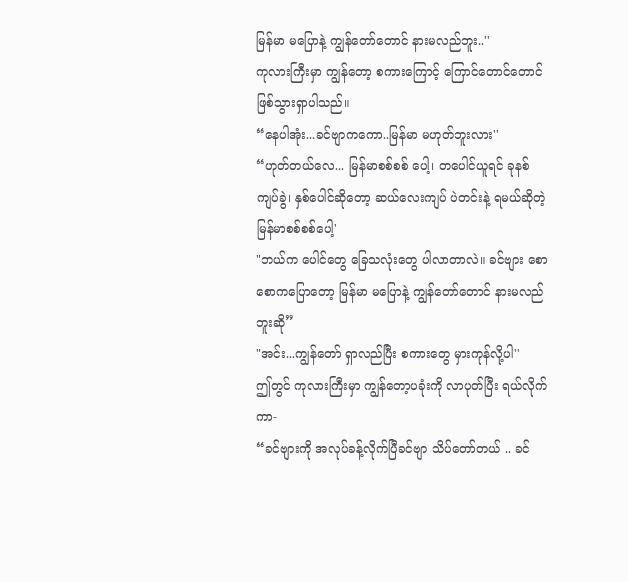မြန်မာ မပြောနဲ့ ကျွန်တော်တောင် နားမလည်ဘူး..''
ကုလားကြီးမှာ ကျွန်တော့ စကားကြောင့် ကြောင်တောင်တောင် ဖြစ်သွားရှာပါသည်။
“နေပါအုံး...ခင်ဗျာကကော..မြန်မာ မဟုတ်ဘူးလား''
“ဟုတ်တယ်လေ... မြန်မာစစ်စစ် ပေါ့၊ တပေါင်ယူရင် ခုနစ်ကျပ်ခွဲ၊ နှစ်ပေါင်ဆိုတော့ ဆယ်လေးကျပ် ပဲတင်းနဲ့ ရမယ်ဆိုတဲ့ မြန်မာစစ်စစ်ပေါ့'
"ဘယ်က ပေါင်တွေ ခြေသလုံးတွေ ပါလာတာလဲ။ ခင်ဗျား စောစောကပြောတော့ မြန်မာ မပြောနဲ့ ကျွန်တော်တောင် နားမလည်ဘူးဆို”
"အင်း...ကျွန်တော် ရှာလည်ပြီး စကားတွေ မှားကုန်လို့ပါ''
ဤတွင် ကုလားကြီးမှာ ကျွန်တော့ပခုံးကို လာပုတ်ပြီး ရယ်လိုက်ကာ-
“ခင်ဗျားကို အလုပ်ခန့်လိုက်ပြီခင်ဗျာ သိပ်တော်တယ် .. ခင်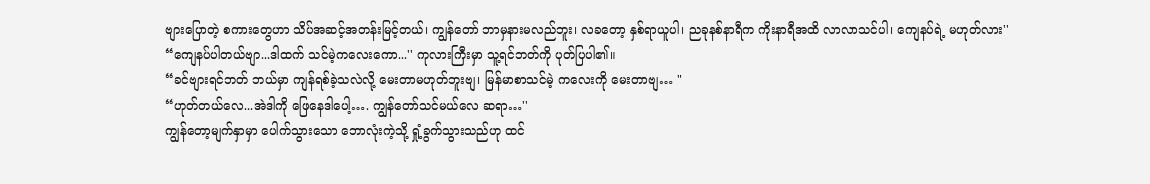ဗျားပြောတဲ့ စကားတွေဟာ သိပ်အဆင့်အတန်းမြင့်တယ်၊ ကျွန်တော် ဘာမှနားမလည်ဘူး၊ လခတော့ နှစ်ရာယူပါ၊ ညခုနစ်နာရီက ကိုးနာရီအထိ လာလာသင်ပါ၊ ကျေနပ်ရဲ့ မဟုတ်လား''
“ကျေနပ်ပါတယ်ဗျာ...ဒါထက် သင်မဲ့ကလေးကော...'' ကုလားကြီးမှာ သူ့ရင်ဘတ်ကို ပုတ်ပြပါ၏။
“ခင်ဗျားရင်ဘတ် ဘယ်မှာ ကျန်ရစ်ခဲ့သလဲလို့ မေးတာမဟုတ်ဘူးဗျ၊ မြန်မာစာသင်မဲ့ ကလေးကို မေးတာဗျ… "
“ဟုတ်တယ်လေ...အဲဒါကို ဖြေနေဒါပေါ့…. ကျွန်တော်သင်မယ်လေ ဆရာ…''
ကျွန်တော့မျက်နှာမှာ ပေါက်သွားသော ဘောလုံးကဲ့သို့ ရှုံ့ခွက်သွားသည်ဟု ထင်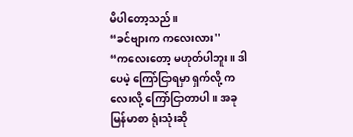မိပါတော့သည်။
“ခင်ဗျားက ကလေးလား''
“ကလေးတော့ မဟုတ်ပါဘူး။ ဒါပေမဲ့ ကြော်ငြာရမှာ ရှက်လို့ ကလေးလို့ ကြော်ငြာတာပါ။ အခု မြန်မာစာ ရုံးသုံးဆို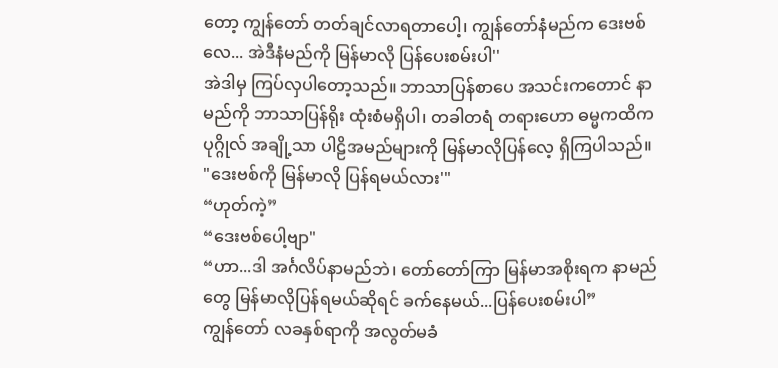တော့ ကျွန်တော် တတ်ချင်လာရတာပေါ့၊ ကျွန်တော်နံမည်က ဒေးဗစ်လေ... အဲဒီနံမည်ကို မြန်မာလို ပြန်ပေးစမ်းပါ''
အဲဒါမှ ကြပ်လှပါတော့သည်။ ဘာသာပြန်စာပေ အသင်းကတောင် နာမည်ကို ဘာသာပြန်ရိုး ထုံးစံမရှိပါ၊ တခါတရံ တရားဟော ဓမ္မကထိကပုဂ္ဂိုလ် အချို့သာ ပါဠိအမည်များကို မြန်မာလိုပြန်လေ့ ရှိကြပါသည်။
"ဒေးဗစ်ကို မြန်မာလို ပြန်ရမယ်လား'"
“ဟုတ်ကဲ့”
“ဒေးဗစ်ပေါ့ဗျာ"
“ဟာ...ဒါ အင်္ဂလိပ်နာမည်ဘဲ၊ တော်တော်ကြာ မြန်မာအစိုးရက နာမည်တွေ မြန်မာလိုပြန်ရမယ်ဆိုရင် ခက်နေမယ်...ပြန်ပေးစမ်းပါ”
ကျွန်တော် လခနှစ်ရာကို အလွတ်မခံ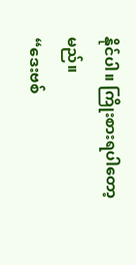နိုင်ပါ။ ကြိုးစားရပါတော့မည်။
“ဒေးဗစ်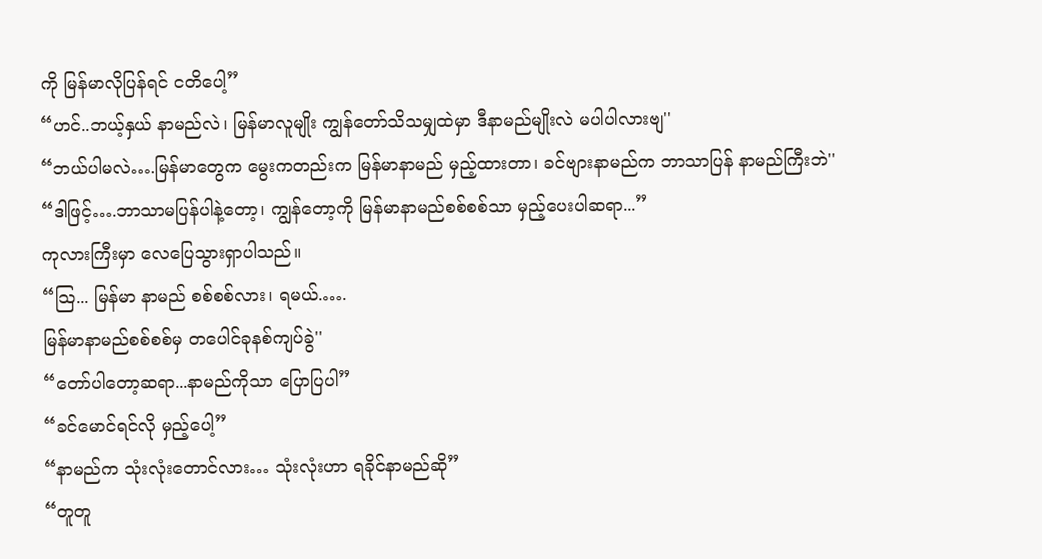ကို မြန်မာလိုပြန်ရင် ငတိပေါ့”
“ဟင်..ဘယ့်နှယ် နာမည်လဲ၊ မြန်မာလူမျိုး ကျွန်တော်သိသမျှထဲမှာ ဒီနာမည်မျိုးလဲ မပါပါလားဗျ''
“ဘယ်ပါမလဲ….မြန်မာတွေက မွေးကတည်းက မြန်မာနာမည် မှည့်ထားတာ၊ ခင်ဗျားနာမည်က ဘာသာပြန် နာမည်ကြီးဘဲ''
“ဒါဖြင့်….ဘာသာမပြန်ပါနဲ့တော့၊ ကျွန်တော့ကို မြန်မာနာမည်စစ်စစ်သာ မှည့်ပေးပါဆရာ...”
ကုလားကြီးမှာ လေပြေသွားရှာပါသည်။
“သြ... မြန်မာ နာမည် စစ်စစ်လား၊ ရမယ်.….
မြန်မာနာမည်စစ်စစ်မှ တပေါင်ခုနစ်ကျပ်ခွဲ''
“တော်ပါတော့ဆရာ...နာမည်ကိုသာ ပြောပြပါ”
“ခင်မောင်ရင်လို မှည့်ပေါ့”
“နာမည်က သုံးလုံးတောင်လား… သုံးလုံးဟာ ရခိုင်နာမည်ဆို”
“တူတူ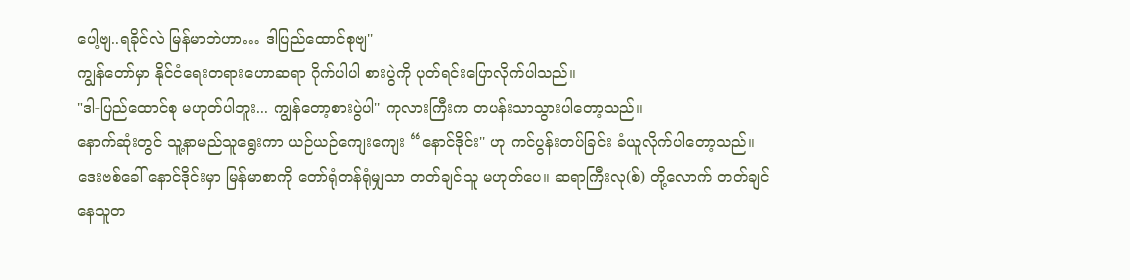ပေါ့ဗျ..ရခိုင်လဲ မြန်မာဘဲဟာ… ဒါပြည်ထောင်စုဗျ''
ကျွန်တော်မှာ နိုင်ငံရေးတရားဟောဆရာ ဂိုက်ပါပါ စားပွဲကို ပုတ်ရင်းပြောလိုက်ပါသည်။
"ဒါ-ပြည်ထောင်စု မဟုတ်ပါဘူး... ကျွန်တော့စားပွဲပါ'' ကုလားကြီးက တပန်းသာသွားပါတော့သည်။
နောက်ဆုံးတွင် သူ့နာမည်သူရွေးကာ ယဉ်ယဉ်ကျေးကျေး “နောင်ဒိုင်း'' ဟု ကင်ပွန်းတပ်ခြင်း ခံယူလိုက်ပါတော့သည်။
ဒေးဗစ်ခေါ် နောင်ဒိုင်းမှာ မြန်မာစာကို တော်ရုံတန်ရုံမျှသာ တတ်ချင်သူ မဟုတ်ပေ။ ဆရာကြီးလု(စ်) တို့လောက် တတ်ချင်နေသူတ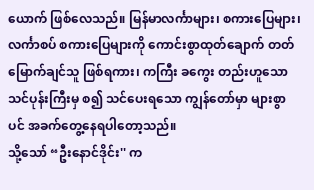ယောက် ဖြစ်လေသည်။ မြန်မာလင်္ကာများ၊ စကားပြေများ၊ လင်္ကာစပ် စကားပြေများကို ကောင်းစွာထုတ်ချောက် တတ်မြောက်ချင်သူ ဖြစ်ရကား၊ ကကြီး ခကွေး တည်းဟူသော သင်ပုန်းကြီးမှ စ၍ သင်ပေးရသော ကျွန်တော်မှာ များစွာပင် အခက်တွေ့နေရပါတော့သည်။
သို့သော် “ဦးနောင်ဒိုင်း'' က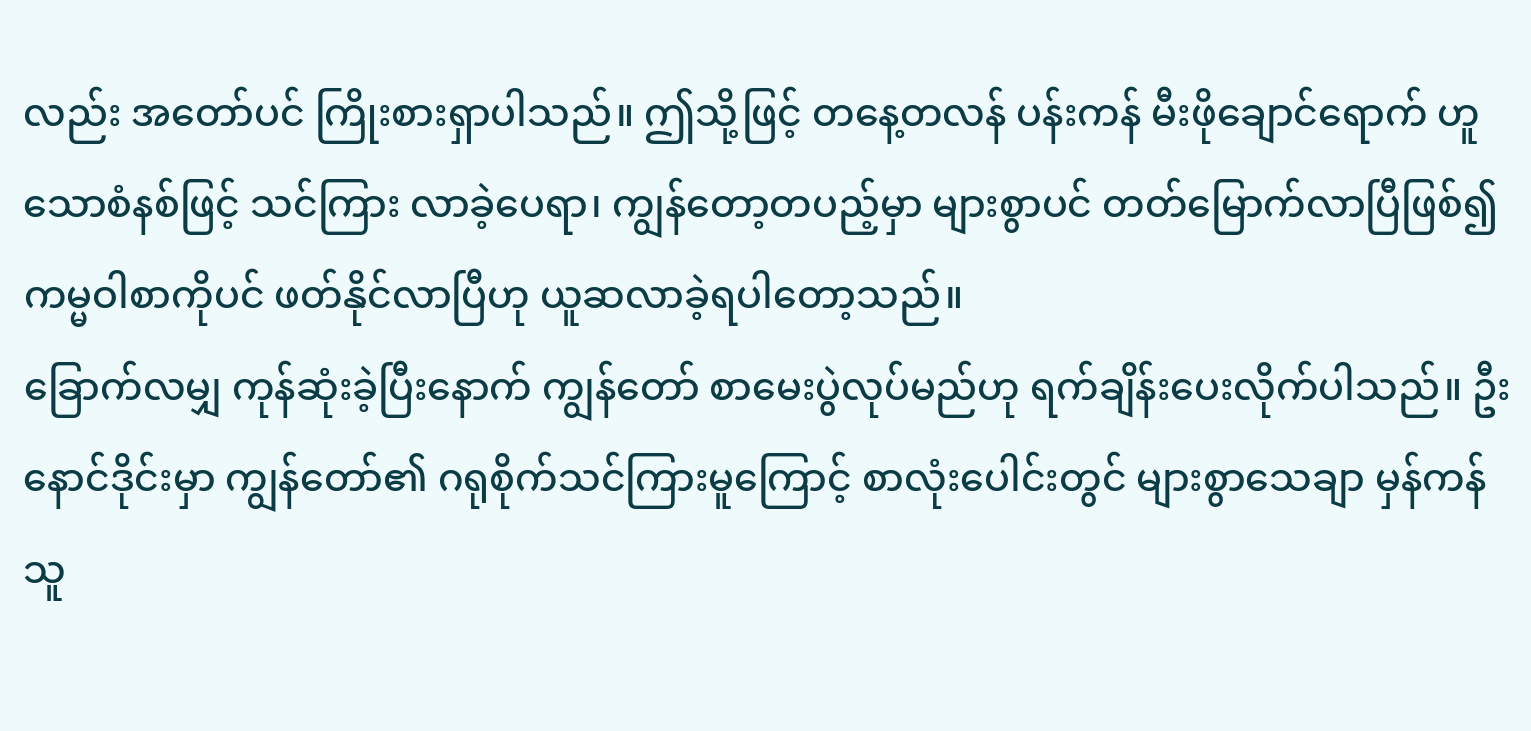လည်း အတော်ပင် ကြိုးစားရှာပါသည်။ ဤသို့ဖြင့် တနေ့တလန် ပန်းကန် မီးဖိုချောင်ရောက် ဟူသောစံနစ်ဖြင့် သင်ကြား လာခဲ့ပေရာ၊ ကျွန်တော့တပည့်မှာ များစွာပင် တတ်မြောက်လာပြီဖြစ်၍ ကမ္မဝါစာကိုပင် ဖတ်နိုင်လာပြီဟု ယူဆလာခဲ့ရပါတော့သည်။
ခြောက်လမျှ ကုန်ဆုံးခဲ့ပြီးနောက် ကျွန်တော် စာမေးပွဲလုပ်မည်ဟု ရက်ချိန်းပေးလိုက်ပါသည်။ ဦးနောင်ဒိုင်းမှာ ကျွန်တော်၏ ဂရုစိုက်သင်ကြားမူကြောင့် စာလုံးပေါင်းတွင် များစွာသေချာ မှန်ကန်သူ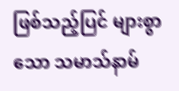ဖြစ်သည့်ပြင် များစွာသော သမာသ်နာမ်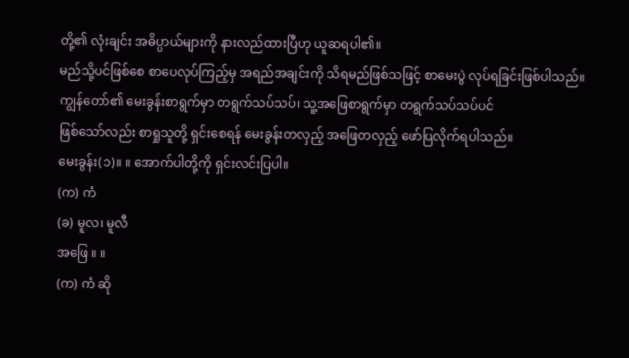တို့၏ လုံးချင်း အဓိပ္ပာယ်များကို နားလည်ထားပြီဟု ယူဆရပါ၏။
မည်သို့ပင်ဖြစ်စေ စာပေလုပ်ကြည့်မှ အရည်အချင်းကို သိရမည်ဖြစ်သဖြင့် စာမေးပွဲ လုပ်ရခြင်းဖြစ်ပါသည်။
ကျွန်တော်၏ မေးခွန်းစာရွက်မှာ တရွက်သပ်သပ်၊ သူ့အဖြေစာရွက်မှာ တရွက်သပ်သပ်ပင်
ဖြစ်သော်လည်း စာရှုသူတို့ ရှင်းစေရန် မေးခွန်းတလှည့် အဖြေတလှည့် ဖော်ပြလိုက်ရပါသည်။
မေးခွန်း(၁)။ ။ အောက်ပါတို့ကို ရှင်းလင်းပြပါ။
(က) ကံ
(ခ) မူလ၊ မူလီ
အဖြေ ။ ။
(က) ကံ ဆို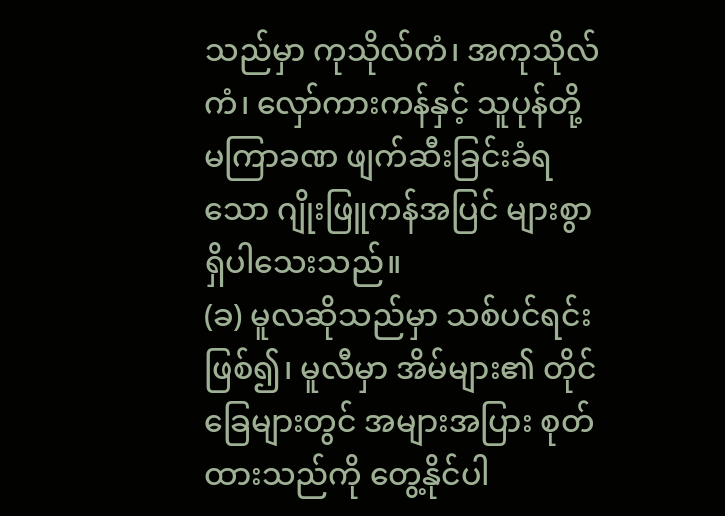သည်မှာ ကုသိုလ်ကံ၊ အကုသိုလ်ကံ၊ လှော်ကားကန်နှင့် သူပုန်တို့ မကြာခဏ ဖျက်ဆီးခြင်းခံရသော ဂျိုးဖြူကန်အပြင် များစွာ ရှိပါသေးသည်။
(ခ) မူလဆိုသည်မှာ သစ်ပင်ရင်းဖြစ်၍၊ မူလီမှာ အိမ်များ၏ တိုင်ခြေများတွင် အများအပြား စုတ်ထားသည်ကို တွေ့နိုင်ပါ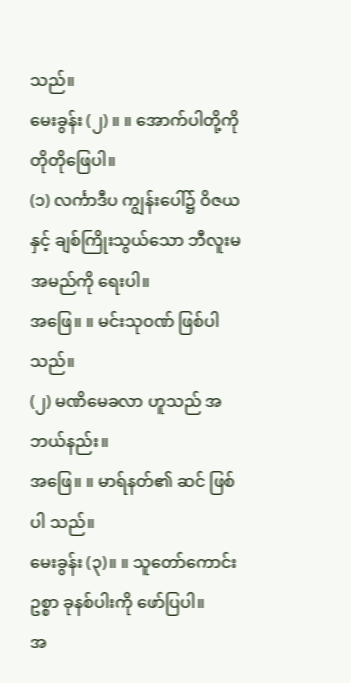သည်။
မေးခွန်း (၂) ။ ။ အောက်ပါတို့ကို တိုတိုဖြေပါ။
(၁) လင်္ကာဒီပ ကျွန်းပေါ်၌ ဝိဇယနှင့် ချစ်ကြိုးသွယ်သော ဘီလူးမ အမည်ကို ရေးပါ။
အဖြေ။ ။ မင်းသုဝဏ် ဖြစ်ပါသည်။
(၂) မဏိမေခလာ ဟူသည် အဘယ်နည်း။
အဖြေ။ ။ မာရ်နတ်၏ ဆင် ဖြစ်ပါ သည်။
မေးခွန်း (၃)။ ။ သူတော်ကောင်းဥစ္စာ ခုနစ်ပါးကို ဖော်ပြပါ။
အ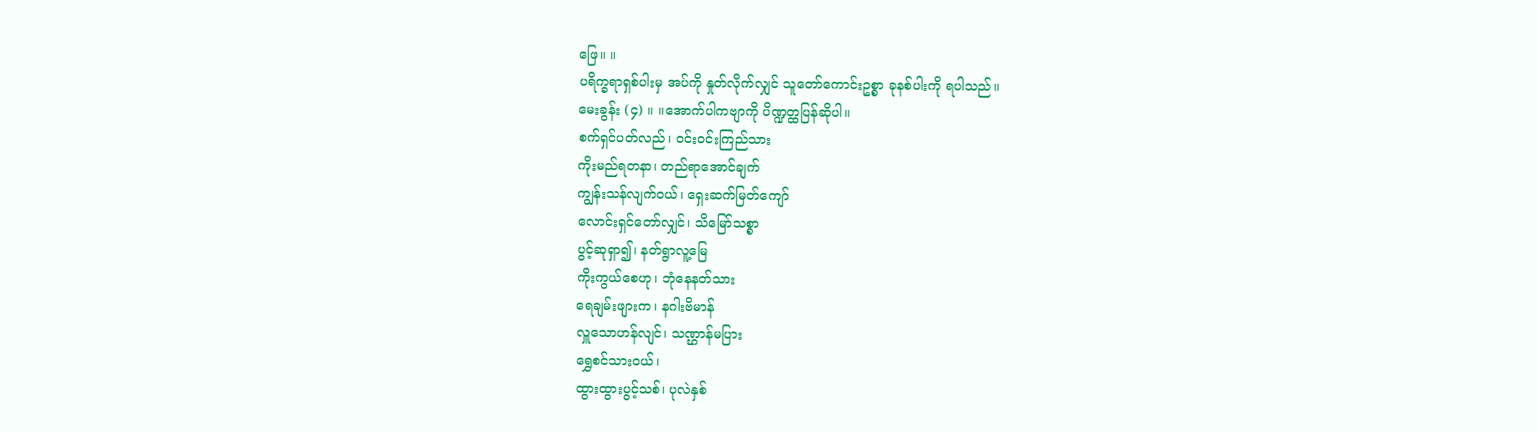ဖြေ။ ။
ပရိက္ခရာရှစ်ပါးမှ အပ်ကို နှုတ်လိုက်လျှင် သူတော်ကောင်းဥစ္စာ ခုနစ်ပါးကို ရပါသည်။
မေးခွန်း (၄) ။ ။အောက်ပါကဗျာကို ပိဏ္ဍတ္ထပြန်ဆိုပါ။
စက်ရှင်ပတ်လည်၊ ဝင်းဝင်းကြည်သား
ကိုးမည်ရတနာ၊ တည်ရာအောင်ချက်
ကျွန်းသန်လျက်ဝယ်၊ ရှေးဆက်မြတ်ကျော်
လောင်းရှင်တော်လျှင်၊ သိမြော်သစ္စာ
ပွင့်ဆုရှာ၍၊ နတ်ရွာလူ့မြေ
ကိုးကွယ်စေဟု၊ ဘုံနေနတ်သား
ရေချမ်းဖျားက၊ နဂါးဗိမာန်
လှူသောဟန်လျင်၊ သဏ္ဌာန်မပြား
ရွှေစင်သားဝယ်၊
ထွားထွားပွင့်သစ်၊ ပုလဲနှစ်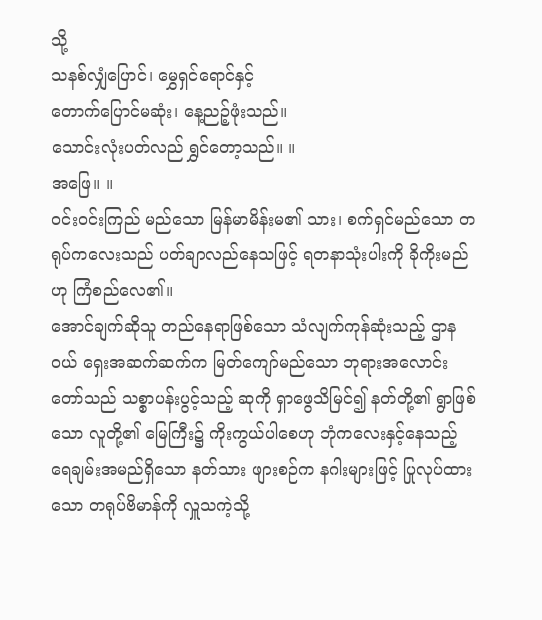သို့
သနစ်လျှံပြောင်၊ မွှေရှင်ရောင်နှင့်
တောက်ပြောင်မဆုံး၊ နေ့ညဉ့်ဖုံးသည်။
သောင်းလုံးပတ်လည် ရွှင်တော့သည်။ ။
အဖြေ။ ။
ဝင်းဝင်းကြည် မည်သော မြန်မာမိန်းမ၏ သား၊ စက်ရှင်မည်သော တရုပ်ကလေးသည် ပတ်ချာလည်နေသဖြင့် ရတနာသုံးပါးကို ခိုကိုးမည်ဟု ကြံစည်လေ၏။
အောင်ချက်ဆိုသူ တည်နေရာဖြစ်သော သံလျက်ကုန်ဆုံးသည့် ဌာနဝယ် ရှေးအဆက်ဆက်က မြတ်ကျော်မည်သော ဘုရားအလောင်းတော်သည် သစ္စာပန်းပွင့်သည့် ဆုကို ရှာဖွေသိမြင်၍ နတ်တို့၏ ရွာဖြစ်သော လူတို့၏ မြေကြီး၌ ကိုးကွယ်ပါစေဟု ဘုံကလေးနှင့်နေသည့် ရေချမ်းအမည်ရှိသော နတ်သား ဖျားစဉ်က နဂါးများဖြင့် ပြုလုပ်ထားသော တရုပ်ဗိမာန်ကို လှူသကဲ့သို့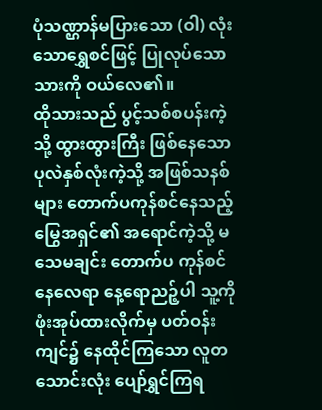ပုံသဏ္ဌာန်မပြားသော (ဝါ) လုံးသောရွှေစင်ဖြင့် ပြုလုပ်သော သားကို ဝယ်လေ၏။
ထိုသားသည် ပွင့်သစ်စပန်းကဲ့သို့ ထွားထွားကြီး ဖြစ်နေသော ပုလဲနှစ်လုံးကဲ့သို့ အဖြစ်သနစ်များ တောက်ပကုန်စင်နေသည့် မြွေအရှင်၏ အရောင်ကဲ့သို့ မသေမချင်း တောက်ပ ကုန်စင်နေလေရာ နေ့ရောညဉ့်ပါ သူ့ကို ဖုံးအုပ်ထားလိုက်မှ ပတ်ဝန်းကျင်၌ နေထိုင်ကြသော လူတသောင်းလုံး ပျော်ရွှင်ကြရ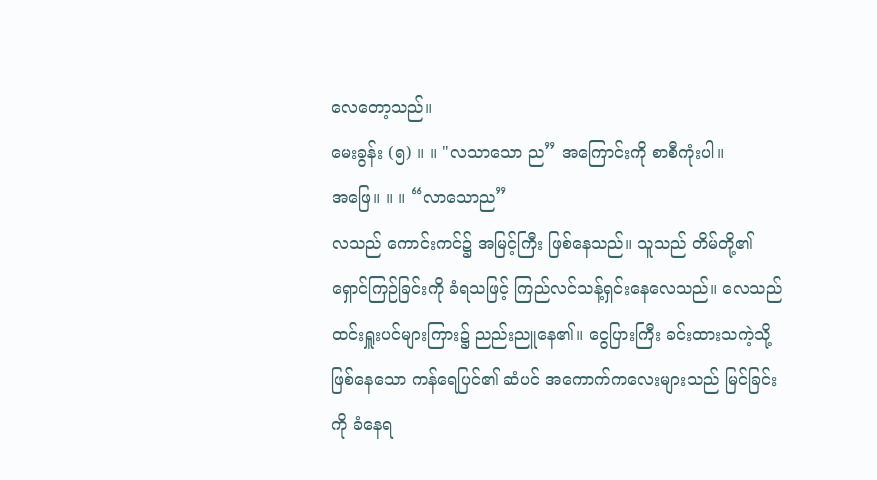လေတော့သည်။
မေးခွန်း (၅) ။ ။ "လသာသော ည” အကြောင်းကို စာစီကုံးပါ။
အဖြေ။ ။ ။ “လာသောည”
လသည် ကောင်းကင်၌ အမြင့်ကြီး ဖြစ်နေသည်။ သူသည် တိမ်တို့၏ ရှောင်ကြဉ်ခြင်းကို ခံရသဖြင့် ကြည်လင်သန့်ရှင်းနေလေသည်။ လေသည် ထင်းရှူးပင်များကြား၌ ညည်းညူနေ၏။ ငွေပြားကြီး ခင်းထားသကဲ့သို့ ဖြစ်နေသော ကန်ရေပြင်၏ ဆံပင် အကောက်ကလေးများသည် မြင်ခြင်းကို ခံနေရ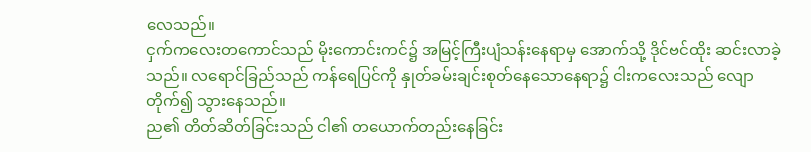လေသည်။
ငှက်ကလေးတကောင်သည် မိုးကောင်းကင်၌ အမြင့်ကြီးပျံသန်းနေရာမှ အောက်သို့ ဒိုင်ဗင်ထိုး ဆင်းလာခဲ့သည်။ လရောင်ခြည်သည် ကန်ရေပြင်ကို နှုတ်ခမ်းချင်းစုတ်နေသောနေရာ၌ ငါးကလေးသည် လျောတိုက်၍ သွားနေသည်။
ည၏ တိတ်ဆိတ်ခြင်းသည် ငါ၏ တယောက်တည်းနေခြင်း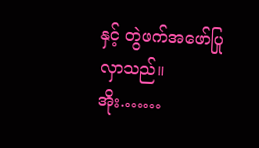နှင့် တွဲဖက်အဖော်ပြုလှာသည်။
အိုး.……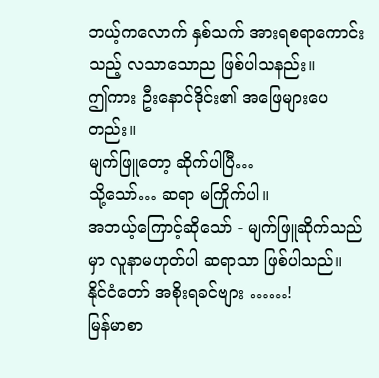ဘယ့်ကလောက် နှစ်သက် အားရစရာကောင်းသည့် လသာသောည ဖြစ်ပါသနည်း။
ဤကား ဦးနောင်ဒိုင်း၏ အဖြေများပေတည်း။
မျက်ဖြူတော့ ဆိုက်ပါပြီ…
သို့သော်… ဆရာ မကြိုက်ပါ။
အဘယ့်ကြောင့်ဆိုသော် - မျက်ဖြူဆိုက်သည်မှာ လူနာမဟုတ်ပါ ဆရာသာ ဖြစ်ပါသည်။
နိုင်ငံတော် အစိုးရခင်ဗျား ……!
မြန်မာစာ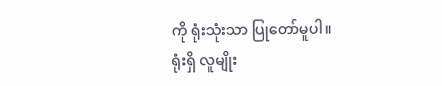ကို ရုံးသုံးသာ ပြုတော်မူပါ။
ရုံးရှိ လူမျိုး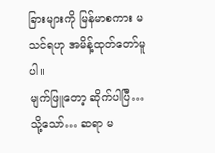ခြားများကို မြန်မာစကား မသင်ရဟု အမိန့်ထုတ်တော်မူပါ။
မျက်ဖြူတော့ ဆိုက်ပါပြီ…
သို့သော်… ဆရာ မ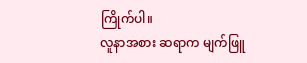ကြိုက်ပါ။
လူနာအစား ဆရာက မျက်ဖြူ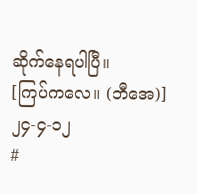ဆိုက်နေရပါပြီ။
[ကြပ်ကလေ။ (ဘီအေ)]
၂၄-၄-၁၂
#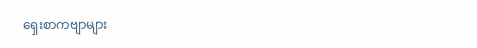ရှေးစာကဗျာများ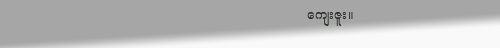ကျေးဇူး။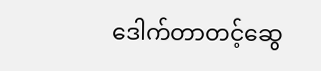ဒေါက်တာတင့်ဆွေ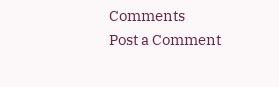Comments
Post a Comment